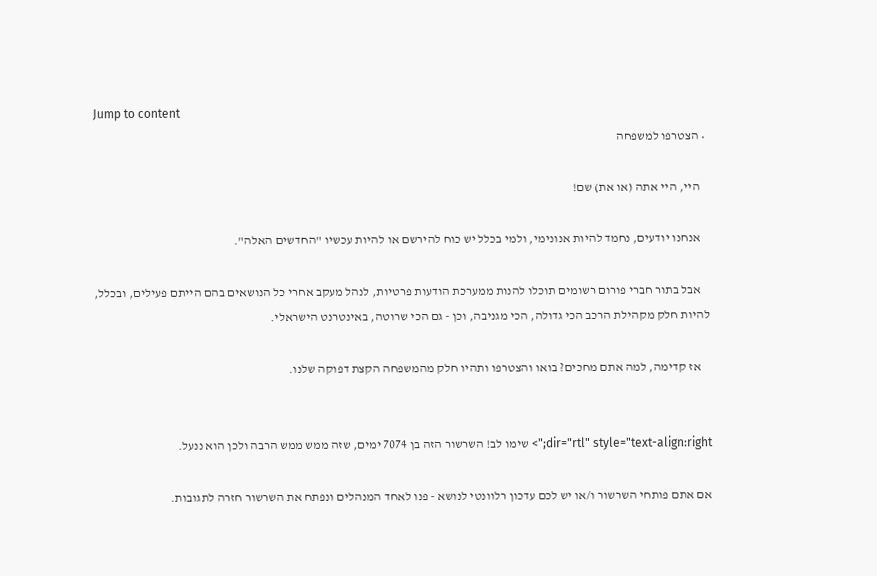Jump to content
  • הצטרפו למשפחה

    היי, היי אתה (או את) שם!

    אנחנו יודעים, נחמד להיות אנונימי, ולמי בכלל יש כוח להירשם או להיות עכשיו "החדשים האלה".

    אבל בתור חברי פורום רשומים תוכלו להנות ממערכת הודעות פרטיות, לנהל מעקב אחרי כל הנושאים בהם הייתם פעילים, ובכלל, להיות חלק מקהילת הרכב הכי גדולה, הכי מגניבה, וכן - גם הכי שרוטה, באינטרנט הישראלי.

    אז קדימה, למה אתם מחכים? בואו והצטרפו ותהיו חלק מהמשפחה הקצת דפוקה שלנו.


dir="rtl" style="text-align:right;"> שימו לב! השרשור הזה בן 7074 ימים, שזה ממש ממש הרבה ולכן הוא ננעל.

אם אתם פותחי השרשור ו/או יש לכם עדכון רלוונטי לנושא - פנו לאחד המנהלים ונפתח את השרשור חזרה לתגובות.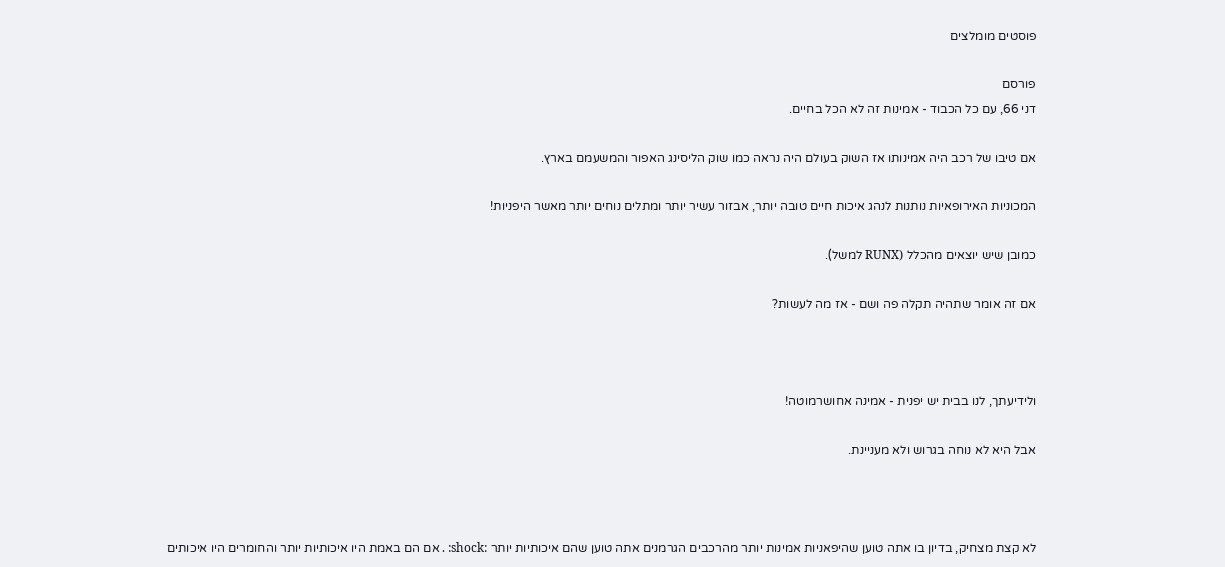פוסטים מומלצים

פורסם
דני 66, עם כל הכבוד - אמינות זה לא הכל בחיים.

אם טיבו של רכב היה אמינותו אז השוק בעולם היה נראה כמו שוק הליסינג האפור והמשעמם בארץ.

המכוניות האירופאיות נותנות לנהג איכות חיים טובה יותר, אבזור עשיר יותר ומתלים נוחים יותר מאשר היפניות!

כמובן שיש יוצאים מהכלל (RUNX למשל).

אם זה אומר שתהיה תקלה פה ושם - אז מה לעשות?



ולידיעתך, לנו בבית יש יפנית - אמינה אחושרמוטה!

אבל היא לא נוחה בגרוש ולא מעניינת.



לא קצת מצחיק, בדיון בו אתה טוען שהיפאניות אמינות יותר מהרכבים הגרמנים אתה טוען שהם איכותיות יותר :shock: . אם הם באמת היו איכותיות יותר והחומרים היו איכותים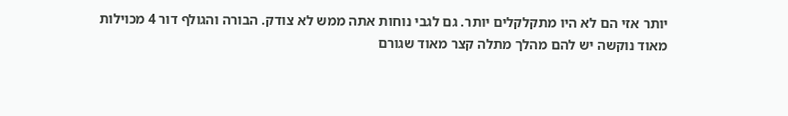יותר אזי הם לא היו מתקלקלים יותר. גם לגבי נוחות אתה ממש לא צודק. הבורה והגולף דור 4 מכוילות מאוד נוקשה יש להם מהלך מתלה קצר מאוד שגורם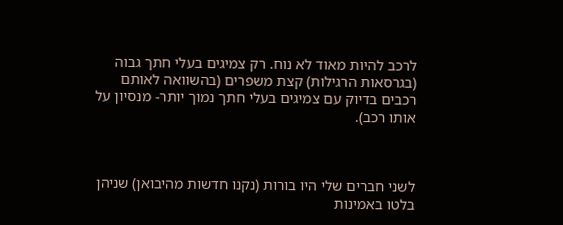לרכב להיות מאוד לא נוח. רק צמיגים בעלי חתך גבוה (בגרסאות הרגילות) קצת משפרים (בהשוואה לאותם רכבים בדיוק עם צמיגים בעלי חתך נמוך יותר- מנסיון על אותו רכב).



לשני חברים שלי היו בורות (נקנו חדשות מהיבואן) שניהן בלטו באמינות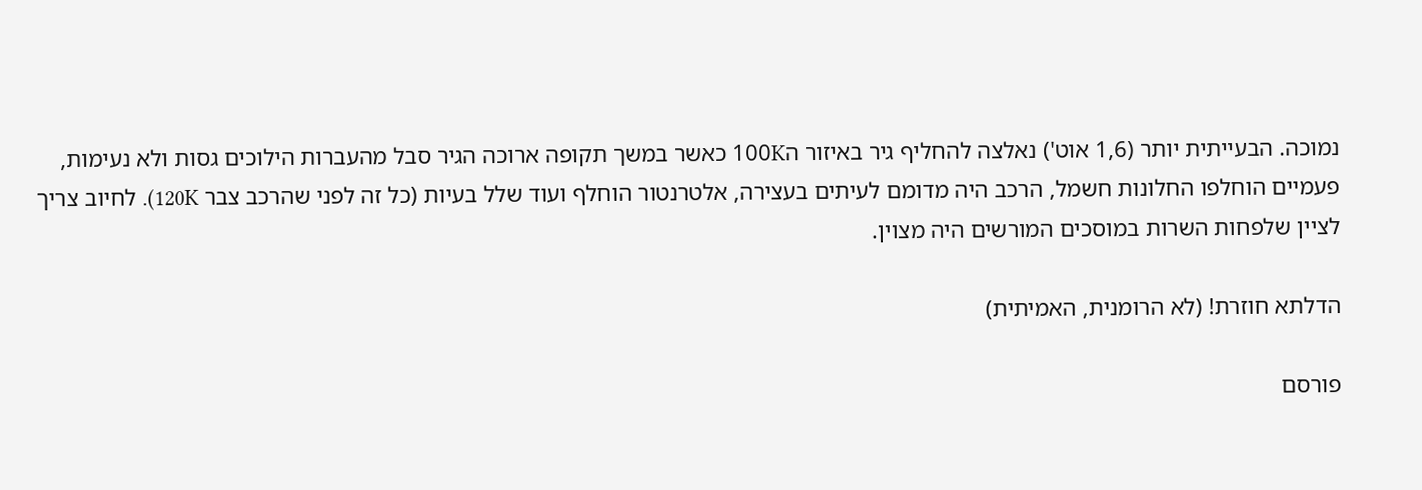נמוכה. הבעייתית יותר (1,6 אוט') נאלצה להחליף גיר באיזור ה100K כאשר במשך תקופה ארוכה הגיר סבל מהעברות הילוכים גסות ולא נעימות, פעמיים הוחלפו החלונות חשמל, הרכב היה מדומם לעיתים בעצירה, אלטרנטור הוחלף ועוד שלל בעיות (כל זה לפני שהרכב צבר 120K). לחיוב צריך לציין שלפחות השרות במוסכים המורשים היה מצוין.

הדלתא חוזרת! (לא הרומנית, האמיתית)

פורסם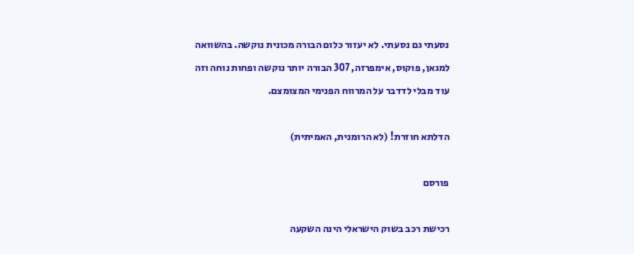נסעתי גם נסעתי. לא יעזור כלום הבורה מכונית נוקשה. בהשוואה למגאן, פוקוס, אימפרזה, 307 הבורה יותר נוקשה ופחות נוחה וזה עוד מבלי לדדבר על המרווח הפנימי המצומצם.

הדלתא חוזרת! (לא הרומנית, האמיתית)

פורסם

רכישת רכב בשוק הישראלי הינה השקעה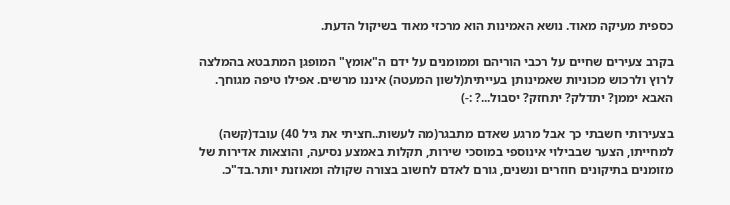כספית מעיקה מאוד. נושא האמינות הוא מרכזי מאוד בשיקול הדעת.

בקרב צעירים שחיים על רכבי הוריהם וממומנים על ידם ה"אומץ" המופגן המתבטא בהמלצה לרוץ ולרכוש מכוניות שאמינותן בעייתית(לשון המעטה) איננו מרשים. אפילו טיפה מגוחך. האבא יממן? יתדלק? יתחזק? יסבול...? :-)

בצעירותי חשבתי כך אבל מרגע שאדם מתבגר(מה לעשות..חציתי את גיל 40) עובד(קשה) למחייתו, הצער שבבילוי אינוספי במוסכי שירות, תקלות באמצע נסיעה, והוצאות אדירות של מזומנים בתיקונים חוזרים ונשנים, גורם לאדם לחשוב בצורה שקולה ומאוזנת יותר.בד"כ.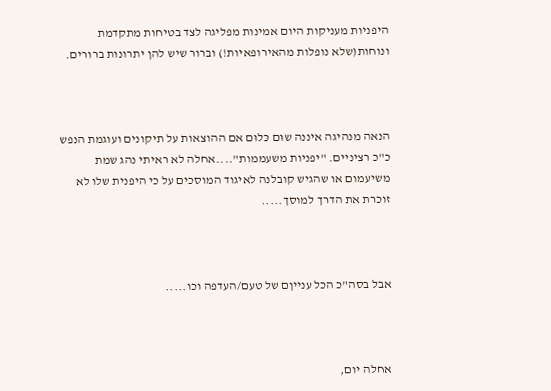היפניות מעניקות היום אמינות מפליגה לצד בטיחות מתקדמת ונוחות(שלא נופלות מהאירופאיות!) וברור שיש להן יתרונות ברורים.



הנאה מנהיגה איננה שוּם כּלוּם אם ההוצאות על תיקונים ועוגמת הנפש כ"כ רציניים. "יפניות משעממות"....אחלה לא ראיתי נהג שמת משיעמום או שהגיש קובלנה לאיגוד המוסכים על כי היפנית שלו לא זוכרת את הדרך למוסך.....



אבל בסה"כ הכל ענייןם של טעם/העדפה וכו.....



אחלה יום,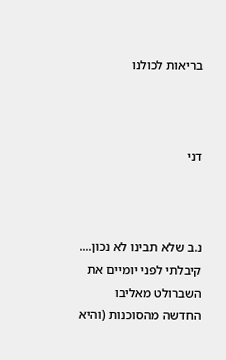בריאות לכולנו



דני



נ.ב שלא תבינו לא נכון.... קיבלתי לפני יומיים את השברולט מאליבו החדשה מהסוכנות (והיא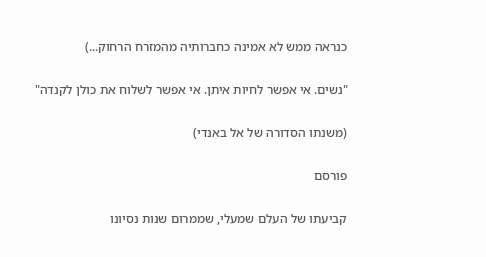כנראה ממש לא אמינה כחברותיה מהמזרח הרחוק...)

"נשים. אי אפשר לחיות איתן. אי אפשר לשלוח את כולן לקנדה"

(משנתו הסדורה של אל באנדי)

פורסם

קביעתו של העלם שמעלי, שממרום שנות נסיונו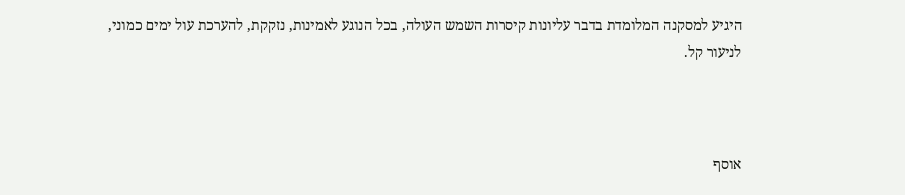היגיע למסקנה המלומדת בדבר עליונות קיסרות השמש העולה, בכל הנוגע לאמינות, נזקקת, להערכת עול ימים כמוני, לניעור קל.



אוסף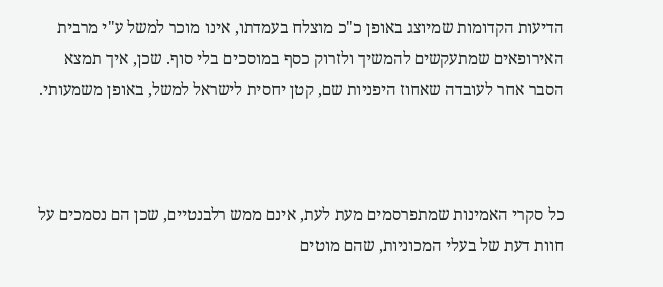הדיעות הקדומות שמיוצג באופן כ"כ מוצלח בעמדתו, אינו מוכר למשל ע"י מרבית האירופאים שמתעקשים להמשיך ולזרוק כסף במוסכים בלי סוף. שכן, איך תמצא הסבר אחר לעובדה שאחוז היפניות שם, קטן יחסית לישראל למשל, באופן משמעותי.



כל סקרי האמינות שמתפרסמים מעת לעת, אינם ממש רלבנטיים, שכן הם נסמכים על חוות דעת של בעלי המכוניות, שהם מוטים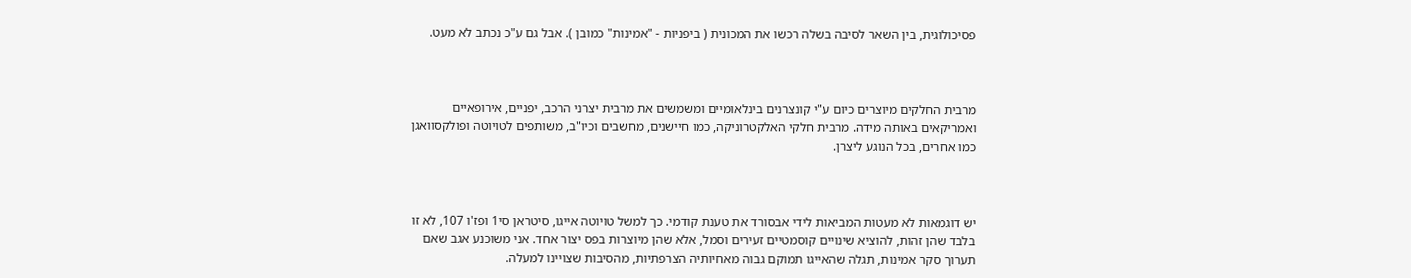פסיכולוגית, בין השאר לסיבה בשלה רכשו את המכונית ( ביפניות - "אמינות" כמובן ). אבל גם ע"כ נכתב לא מעט.



מרבית החלקים מיוצרים כיום ע"י קונצרנים בינלאומיים ומשמשים את מרבית יצרני הרכב, יפניים, אירופאיים ואמריקאים באותה מידה. מרבית חלקי האלקטרוניקה, כמו חיישנים, מחשבים וכיו"ב, משותפים לטויוטה ופולקסוואגן כמו אחרים, בכל הנוגע ליצרן.



יש דוגמאות לא מעטות המביאות לידי אבסורד את טענת קודמי. כך למשל טויוטה אייגו, סיטראן סי1 ופז'ו 107, לא זו בלבד שהן זהות, להוציא שינויים קוסמטיים זעירים וסמל, אלא שהן מיוצרות בפס יצור אחד. אני משוכנע אגב שאם תערוך סקר אמינות, תגלה שהאייגו תמוקם גבוה מאחיותיה הצרפתיות, מהסיבות שצויינו למעלה.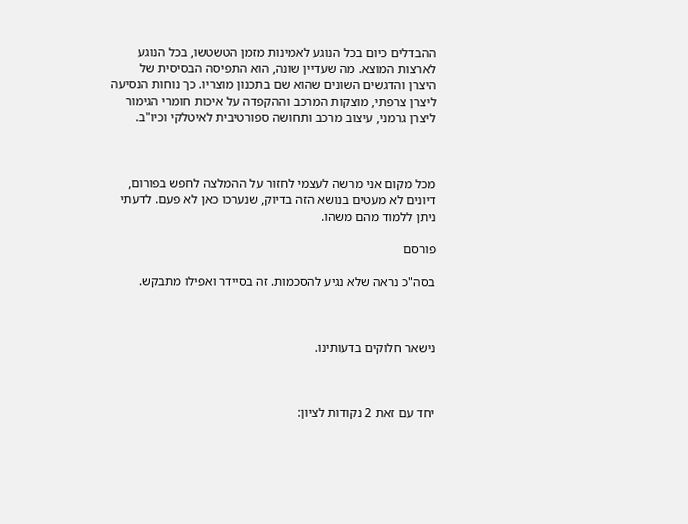ההבדלים כיום בכל הנוגע לאמינות מזמן הטשטשו, בכל הנוגע לארצות המוצא. מה שעדיין שונה, הוא התפיסה הבסיסית של היצרן והדגשים השונים שהוא שם בתכנון מוצריו. כך נוחות הנסיעה ליצרן צרפתי, מוצקות המרכב וההקפדה על איכות חומרי הגימור ליצרן גרמני, עיצוב מרכב ותחושה ספורטיבית לאיטלקי וכיו"ב.



מכל מקום אני מרשה לעצמי לחזור על ההמלצה לחפש בפורום, דיונים לא מעטים בנושא הזה בדיוק, שנערכו כאן לא פעם. לדעתי ניתן ללמוד מהם משהו.

פורסם

בסה"כ נראה שלא נגיע להסכמות. זה בסיידר ואפילו מתבקש.



נישאר חלוקים בדעותינו.



יחד עם זאת 2 נקודות לציון: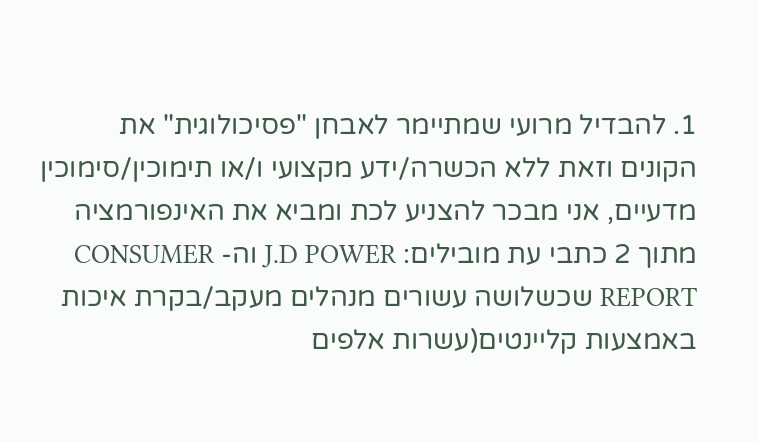1. להבדיל מרועי שמתיימר לאבחן "פסיכולוגית" את הקונים וזאת ללא הכשרה/ידע מקצועי ו/או תימוכין/סימוכין מדעיים, אני מבכר להצניע לכת ומביא את האינפורמציה מתוך 2 כתבי עת מובילים: J.D POWER וה- CONSUMER REPORT שכשלושה עשורים מנהלים מעקב/בקרת איכות באמצעות קליינטים(עשרות אלפים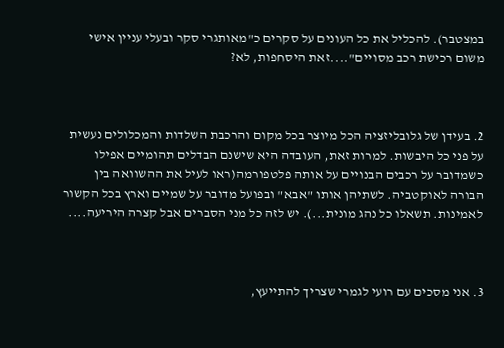במצטבר). להכליל את כל העונים על סקרים כ"מאותגרי סקר ובעלי עניין אישי משום רכישת רכב מסויים"....זאת היסחפות, לא?



2. בעידן של גלובליזציה הכל מיוצר בכל מקום והרכבת השלדות והמכלולים נעשית על פני כל היבשות. למרות זאת, העובדה היא שישנם הבדלים תהומיים אפילו כשמדובר על רכבים הבנויים על אותה פלטפורמה(ראו לעיל את ההשוואה בין הבורה לאוקטביה. לשתיהן אותו "אבא" ובפועל מדובר על שמיים וארץ בכל הקשור לאמינות. תשאלו כל נהג מונית...). יש לזה כל מני הסברים אבל קצרה היריעה....



3. אני מסכים עם רועי לגמרי שצריך להתייעץ,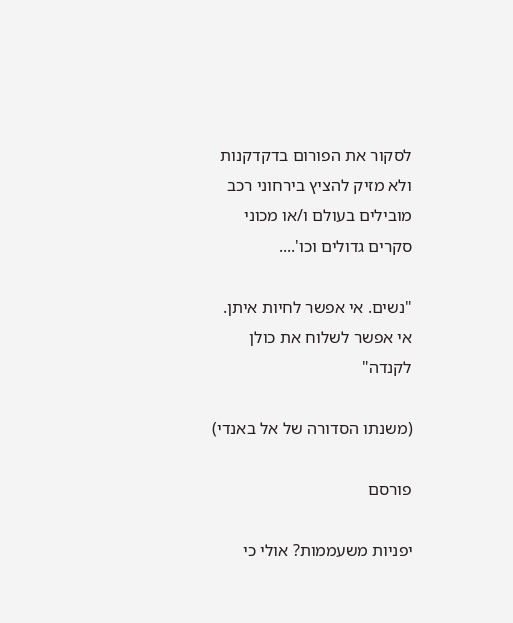לסקור את הפורום בדקדקנות ולא מזיק להציץ בירחוני רכב מובילים בעולם ו/או מכוני סקרים גדולים וכו'....

"נשים. אי אפשר לחיות איתן. אי אפשר לשלוח את כולן לקנדה"

(משנתו הסדורה של אל באנדי)

פורסם

יפניות משעממות? אולי כי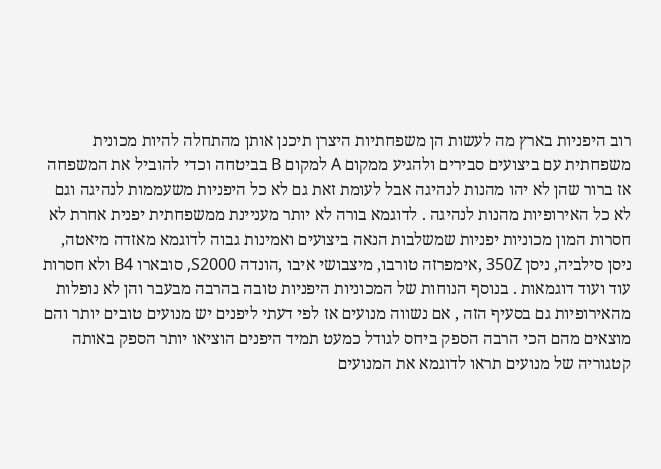רוב היפניות בארץ מה לעשות הן משפחתיות היצרן תיכנן אותן מהתחלה להיות מכונית משפחתית עם ביצועים סבירים ולהגיע ממקום A למקום B בביטחה וכדי להוביל את המשפחה אז ברור שהן לא יהו מהנות לנהיגה אבל לעומת זאת גם לא כל היפניות משעממות לנהיגה וגם לא כל האירופיות מהנות לנהיגה . לדוגמא בורה לא יותר מעניינת ממשפחתית יפנית אחרת לא חסרות המון מכוניות יפניות שמשלבות הנאה ביצועים ואמינות גבוה לדוגמא מאזדה מיאטה, ניסן סילביה, ניסן 350Z ,אימפרזה טורבו, מיצבושי איבו ,הונדה S2000, סובארו B4 ולא חסרות עוד ועוד דוגמאות . בנוסף הנוחות של המכוניות היפניות טובה בהרבה מבעבר והן לא נופלות מהאירופיות גם בסעיף הזה , אם נשווה מנועים אז לפי דעתי ליפנים יש מנועים טובים יותר והם מוצאים מהם הכי הרבה הספק ביחס לגודל כמעט תמיד היפנים הוציאו יותר הספק באותה קטגוריה של מנועים תראו לדוגמא את המנועים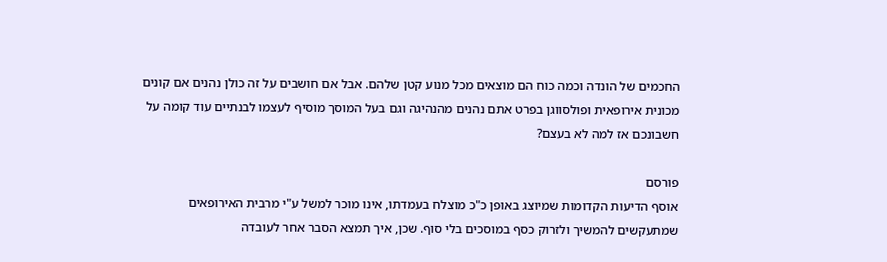החכמים של הונדה וכמה כוח הם מוצאים מכל מנוע קטן שלהם. אבל אם חושבים על זה כולן נהנים אם קונים מכונית אירופאית ופולסווגן בפרט אתם נהנים מהנהיגה וגם בעל המוסך מוסיף לעצמו לבנתיים עוד קומה על חשבונכם אז למה לא בעצם?

פורסם
אוסף הדיעות הקדומות שמיוצג באופן כ"כ מוצלח בעמדתו, אינו מוכר למשל ע"י מרבית האירופאים שמתעקשים להמשיך ולזרוק כסף במוסכים בלי סוף. שכן, איך תמצא הסבר אחר לעובדה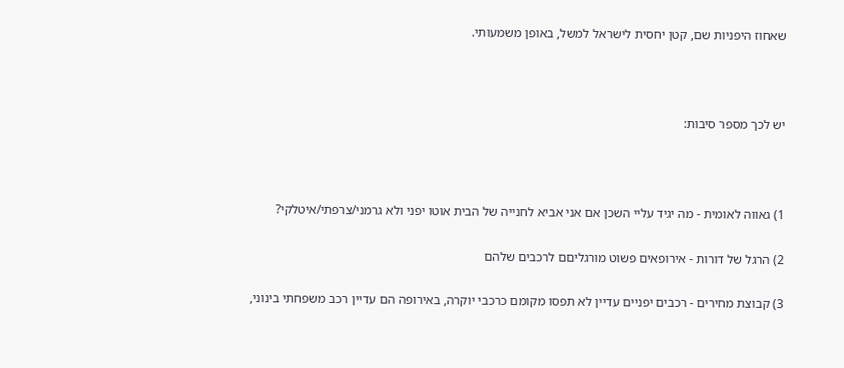שאחוז היפניות שם, קטן יחסית לישראל למשל, באופן משמעותי.



יש לכך מספר סיבות:



1) גאווה לאומית - מה יגיד עליי השכן אם אני אביא לחנייה של הבית אוטו יפני ולא גרמני/צרפתי/איטלקי?

2) הרגל של דורות - אירופאים פשוט מורגליםם לרכבים שלהם

3) קבוצת מחירים - רכבים יפניים עדיין לא תפסו מקומם כרכבי יוקרה, באירופה הם עדיין רכב משפחתי בינוני,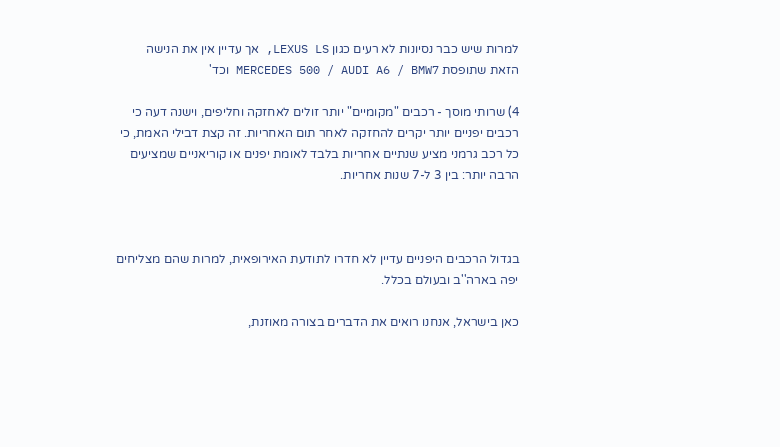למרות שיש כבר נסיונות לא רעים כגון LEXUS LS, אך עדיין אין את הנישה הזאת שתופסת MERCEDES 500 / AUDI A6 / BMW7 וכד'

4) שרותי מוסך - רכבים "מקומיים" יותר זולים לאחזקה וחליפים, וישנה דעה כי רכבים יפניים יותר יקרים להחזקה לאחר תום האחריות. זה קצת דבילי האמת, כי כל רכב גרמני מציע שנתיים אחריות בלבד לאומת יפנים או קוריאניים שמציעים הרבה יותר: בין 3 ל-7 שנות אחריות.



בגדול הרכבים היפניים עדיין לא חדרו לתודעת האירופאית, למרות שהם מצליחים יפה בארה''ב ובעולם בכלל.

כאן בישראל, אנחנו רואים את הדברים בצורה מאוזנת,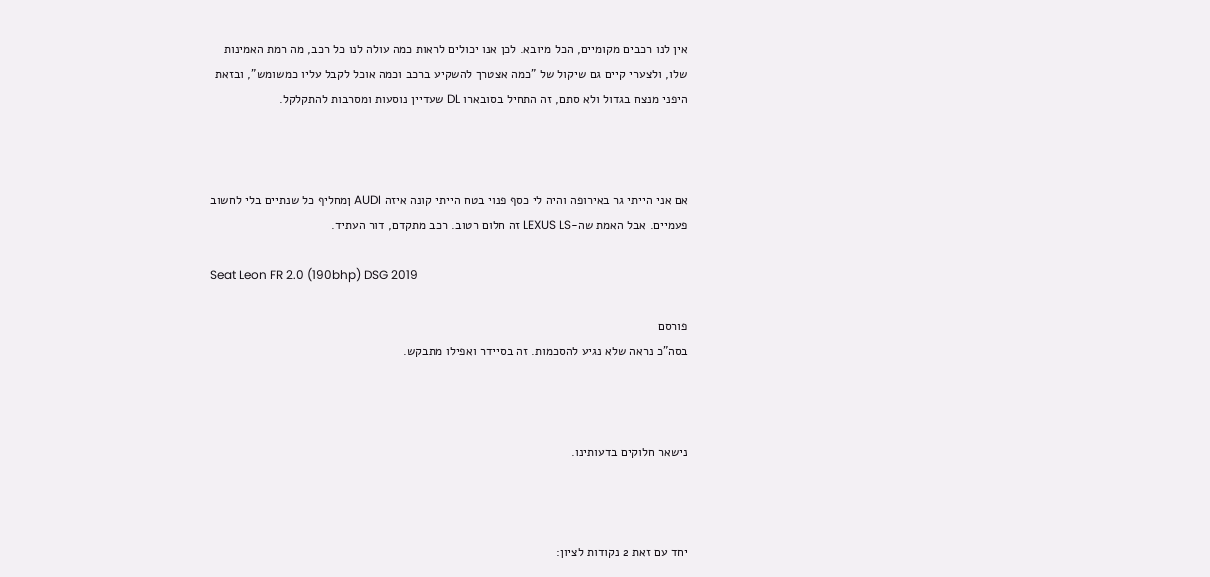אין לנו רכבים מקומיים, הכל מיובא. לכן אנו יכולים לראות כמה עולה לנו כל רכב, מה רמת האמינות שלו, ולצערי קיים גם שיקול של "כמה אצטרך להשקיע ברכב וכמה אוכל לקבל עליו כמשומש", ובזאת היפני מנצח בגדול ולא סתם, זה התחיל בסובארו DL שעדיין נוסעות ומסרבות להתקלקל.



אם אני הייתי גר באירופה והיה לי כסף פנוי בטח הייתי קונה איזה AUDI ןמחליף כל שנתיים בלי לחשוב פעמיים. אבל האמת שה-LEXUS LS זה חלום רטוב. רכב מתקדם, דור העתיד.

Seat Leon FR 2.0 (190bhp) DSG 2019

פורסם
בסה"כ נראה שלא נגיע להסכמות. זה בסיידר ואפילו מתבקש.



נישאר חלוקים בדעותינו.



יחד עם זאת 2 נקודות לציון: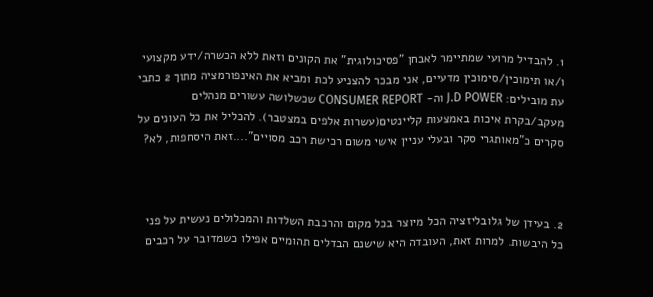1. להבדיל מרועי שמתיימר לאבחן "פסיכולוגית" את הקונים וזאת ללא הכשרה/ידע מקצועי ו/או תימוכין/סימוכין מדעיים, אני מבכר להצניע לכת ומביא את האינפורמציה מתוך 2 כתבי עת מובילים: J.D POWER וה- CONSUMER REPORT שכשלושה עשורים מנהלים מעקב/בקרת איכות באמצעות קליינטים(עשרות אלפים במצטבר). להכליל את כל העונים על סקרים כ"מאותגרי סקר ובעלי עניין אישי משום רכישת רכב מסויים"....זאת היסחפות, לא?



2. בעידן של גלובליזציה הכל מיוצר בכל מקום והרכבת השלדות והמכלולים נעשית על פני כל היבשות. למרות זאת, העובדה היא שישנם הבדלים תהומיים אפילו כשמדובר על רכבים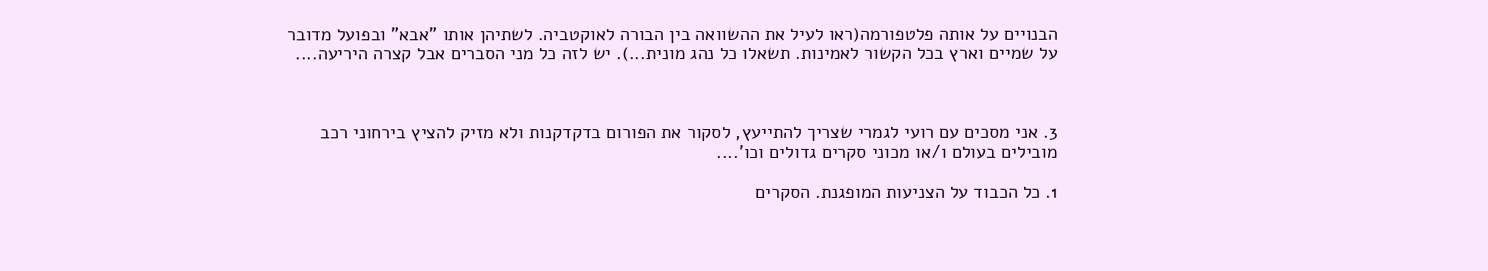הבנויים על אותה פלטפורמה(ראו לעיל את ההשוואה בין הבורה לאוקטביה. לשתיהן אותו "אבא" ובפועל מדובר על שמיים וארץ בכל הקשור לאמינות. תשאלו כל נהג מונית...). יש לזה כל מני הסברים אבל קצרה היריעה....



3. אני מסכים עם רועי לגמרי שצריך להתייעץ, לסקור את הפורום בדקדקנות ולא מזיק להציץ בירחוני רכב מובילים בעולם ו/או מכוני סקרים גדולים וכו'....

1. כל הכבוד על הצניעות המופגנת. הסקרים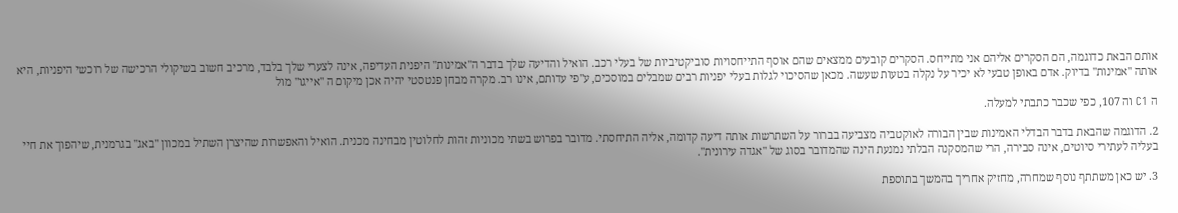אותם הבאת כדוגמה, הם הסקרים אליהם אני מתייחס. הסקרים קובעים ממצאים שהם אוסף התייחסויות סוביקטיביות של בעלי רכב. הואיל והדיעה שלך בדבר ה"אמינות" היפנית העדיפה, אינה לצערי שלך בלבד, מרכיב חשוב בשיקולי הרכישה של רוכשי היפניות, היא אותה "אמינות" בדיוק. אדם באופן טבעי לא יכיר על נקלה בטעות שעשה. מכאן שהסיכוי לגלות בעלי יפניות רבים שמבלים במוסכים, ע"פי עדותם, אינו רב. מקרה מבחן פנטסטי יהיה אכן מיקום ה "אייגו" מול

ה C1 וה 107, כפי שכבר כתבתי למעלה.

2. הדוגמה שהבאת בדבר הבדלי האמינות שבין הבורה לאוקטביה מצביעה בברור על השתרשות אותה דיעה קדומה, אליה התיחסתי. מדובר בפרוש בשתי מכוניות זהות לחלוטין מבחינה מכנית. הואיל והאפשרות שהיצרן השתיל במכוון "באג" בגרמנית, שיהפוך את חיי בעליה לעתירי סיוטים, אינה סבירה, הרי שהמסקנה הבלתי נמנעת הינה שהמדובר בסוג של "אגדה עירונית".

3. יש כאן משתתף נוסף שמחרה, מחזיק אחריך בהמשך בתוספת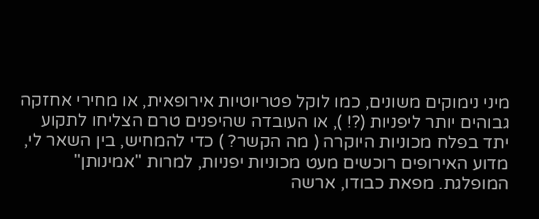מיני נימוקים משונים, כמו לוקל פטריוטיות אירופאית, או מחירי אחזקה גבוהים יותר ליפניות (?! ), או העובדה שהיפנים טרם הצליחו לתקוע יתד בפלח מכוניות היוקרה ( מה הקשר? ) כדי להמחיש, בין השאר לי, מדוע האירופים רוכשים מעט מכוניות יפניות, למרות "אמינותן" המופלגת. מפאת כבודו, ארשה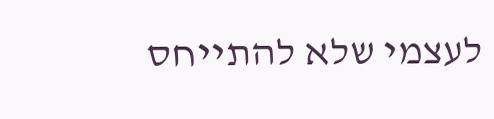לעצמי שלא להתייחס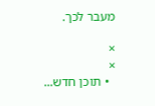מעבר לכך.

×
×
  • תוכן חדש...